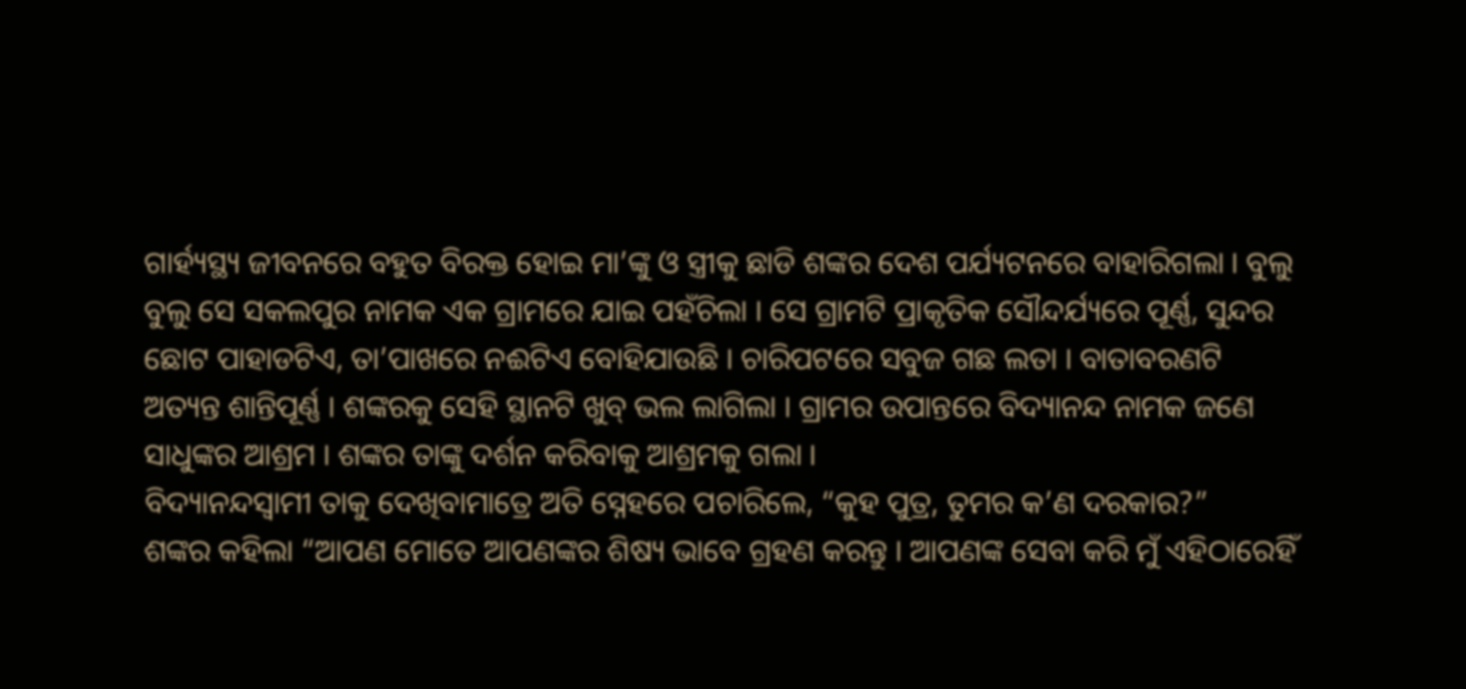ଗାର୍ହ୍ୟସ୍ଥ୍ୟ ଜୀବନରେ ବହୁତ ବିରକ୍ତ ହୋଇ ମା’ଙ୍କୁ ଓ ସ୍ତ୍ରୀକୁ ଛାଡି ଶଙ୍କର ଦେଶ ପର୍ଯ୍ୟଟନରେ ବାହାରିଗଲା । ବୁଲୁ ବୁଲୁ ସେ ସକଲପୁର ନାମକ ଏକ ଗ୍ରାମରେ ଯାଇ ପହଁଚିଲା । ସେ ଗ୍ରାମଟି ପ୍ରାକୃତିକ ସୌନ୍ଦର୍ଯ୍ୟରେ ପୂର୍ଣ୍ଣ, ସୁନ୍ଦର ଛୋଟ ପାହାଡଟିଏ, ତା’ପାଖରେ ନଈଟିଏ ବୋହିଯାଉଛି । ଚାରିପଟରେ ସବୁଜ ଗଛ ଲତା । ବାତାବରଣଟି ଅତ୍ୟନ୍ତ ଶାନ୍ତିପୂର୍ଣ୍ଣ । ଶଙ୍କରକୁ ସେହି ସ୍ଥାନଟି ଖୁବ୍ ଭଲ ଲାଗିଲା । ଗ୍ରାମର ଉପାନ୍ତରେ ବିଦ୍ୟାନନ୍ଦ ନାମକ ଜଣେ ସାଧୁଙ୍କର ଆଶ୍ରମ । ଶଙ୍କର ତାଙ୍କୁ ଦର୍ଶନ କରିବାକୁ ଆଶ୍ରମକୁ ଗଲା ।
ବିଦ୍ୟାନନ୍ଦସ୍ୱାମୀ ତାକୁ ଦେଖିବାମାତ୍ରେ ଅତି ସ୍ନେହରେ ପଚାରିଲେ, “କୁହ ପୁତ୍ର, ତୁମର କ’ଣ ଦରକାର?”
ଶଙ୍କର କହିଲା “ଆପଣ ମୋତେ ଆପଣଙ୍କର ଶିଷ୍ୟ ଭାବେ ଗ୍ରହଣ କରନ୍ତୁ । ଆପଣଙ୍କ ସେବା କରି ମୁଁ ଏହିଠାରେହିଁ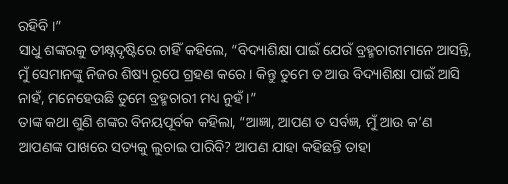ରହିବି ।”
ସାଧୁ ଶଙ୍କରକୁ ତୀକ୍ଷ୍ନଦୃଷ୍ଟିରେ ଚାହିଁ କହିଲେ, “ବିଦ୍ୟାଶିକ୍ଷା ପାଇଁ ଯେଉଁ ବ୍ରହ୍ମଚାରୀମାନେ ଆସନ୍ତି, ମୁଁ ସେମାନଙ୍କୁ ନିଜର ଶିଷ୍ୟ ରୂପେ ଗ୍ରହଣ କରେ । କିନ୍ତୁ ତୁମେ ତ ଆଉ ବିଦ୍ୟାଶିକ୍ଷା ପାଇଁ ଆସି ନାହଁ, ମନେହେଉଛି ତୁମେ ବ୍ରହ୍ମଚାରୀ ମଧ୍ୟ ନୁହଁ ।”
ତାଙ୍କ କଥା ଶୁଣି ଶଙ୍କର ବିନୟପୂର୍ବକ କହିଲା, “ଆଜ୍ଞା, ଆପଣ ତ ସର୍ବଜ୍ଞ, ମୁଁ ଆଉ କ’ଣ ଆପଣଙ୍କ ପାଖରେ ସତ୍ୟକୁ ଲୁଚାଇ ପାରିବି? ଆପଣ ଯାହା କହିଛନ୍ତି ତାହା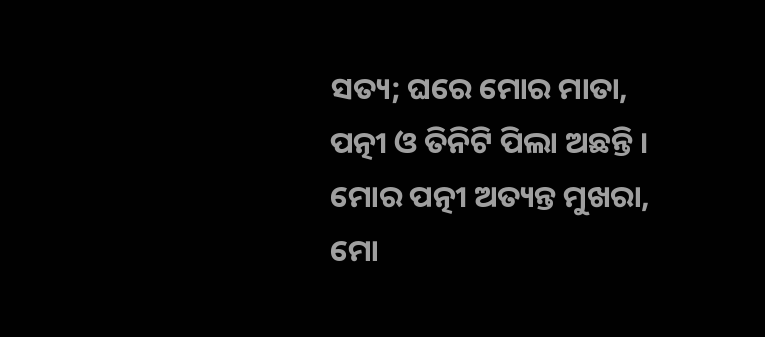ସତ୍ୟ; ଘରେ ମୋର ମାତା, ପତ୍ନୀ ଓ ତିନିଟି ପିଲା ଅଛନ୍ତି । ମୋର ପତ୍ନୀ ଅତ୍ୟନ୍ତ ମୁଖରା, ମୋ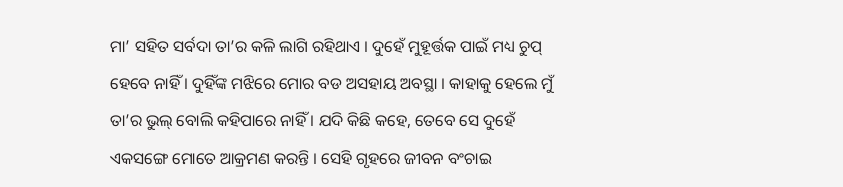ମା’ ସହିତ ସର୍ବଦା ତା’ର କଳି ଲାଗି ରହିଥାଏ । ଦୁହେଁ ମୁହୂର୍ତ୍ତକ ପାଇଁ ମଧ୍ୟ ଚୁପ୍ ହେବେ ନାହିଁ । ଦୁହିଁଙ୍କ ମଝିରେ ମୋର ବଡ ଅସହାୟ ଅବସ୍ଥା । କାହାକୁ ହେଲେ ମୁଁ ତା’ର ଭୁଲ୍ ବୋଲି କହିପାରେ ନାହିଁ । ଯଦି କିଛି କହେ, ତେବେ ସେ ଦୁହେଁ ଏକସଙ୍ଗେ ମୋତେ ଆକ୍ରମଣ କରନ୍ତି । ସେହି ଗୃହରେ ଜୀବନ ବଂଚାଇ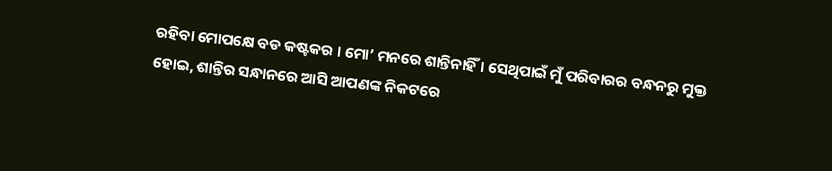ରହିବା ମୋପକ୍ଷେ ବଡ କଷ୍ଟକର । ମୋ’ ମନରେ ଶାନ୍ତିନାହିଁ । ସେଥିପାଇଁ ମୁଁ ପରିବାରର ବନ୍ଧନରୁ ମୁକ୍ତ ହୋଇ, ଶାନ୍ତିର ସନ୍ଧାନରେ ଆସି ଆପଣଙ୍କ ନିକଟରେ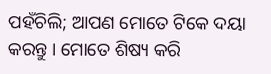ପହଁଚିଲି; ଆପଣ ମୋତେ ଟିକେ ଦୟା କରନ୍ତୁ । ମୋତେ ଶିଷ୍ୟ କରି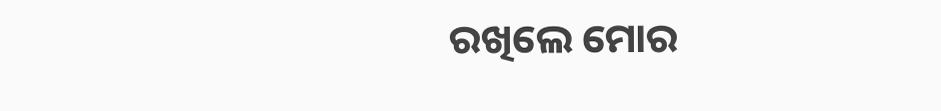ରଖିଲେ ମୋର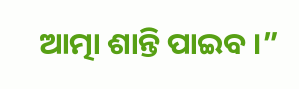ଆତ୍ମା ଶାନ୍ତି ପାଇବ ।”